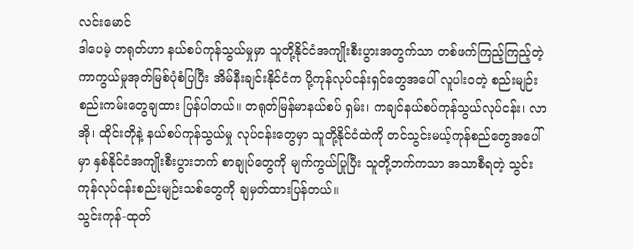လင်းမောင်
ဒါပေမဲ့ တရုတ်ဟာ နယ်စပ်ကုန်သွယ်မှုမှာ သူတို့နိုင်ငံအကျိုးစီးပွားအတွက်သာ တစ်ဖက်ကြည့်ကြည့်တဲ့ ကာကွယ်မှုအုတ်မြစ်ပုံစံပြပြီး အိမ်နီးချင်းနိုင်ငံက ပို့ကုန်လုပ်ငန်းရှင်တွေအပေါ် လူပါး၀တဲ့ စည်းမျဉ်းစည်းကမ်းတွေချထား ပြန်ပါတယ်။ တရုတ်မြန်မာနယ်စပ် ရှမ်း၊ ကချင်နယ်စပ်ကုန်သွယ်လုပ်ငန်း၊ လာအို၊ ထိုင်းတိုနဲ့ နယ်စပ်ကုန်သွယ်မှု လုပ်ငန်းတွေမှာ သူတို့နိုင်ငံထဲကို တင်သွင်းမယ့်ကုန်စည်တွေအပေါ်မှာ နှစ်နိုင်ငံအကျိုးစီးပွားဘက် စာချုပ်တွေကို မျက်ကွယ်ပြုပြီး သူတို့ဘက်ကသာ အသာစီရတဲ့ သွင်းကုန်လုပ်ငန်းစည်းမျဉ်းသစ်တွေကို ချမှတ်ထားပြန်တယ်။
သွင်းကုန်-ထုတ်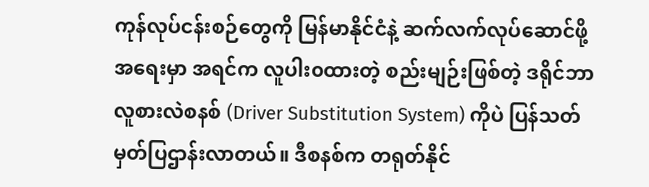ကုန်လုပ်ငန်းစဉ်တွေကို မြန်မာနိုင်ငံနဲ့ ဆက်လက်လုပ်ဆောင်ဖို့အရေးမှာ အရင်က လူပါး၀ထားတဲ့ စည်းမျဉ်းဖြစ်တဲ့ ဒရိုင်ဘာလူစားလဲစနစ် (Driver Substitution System) ကိုပဲ ပြန်သတ်မှတ်ပြဌာန်းလာတယ်။ ဒီစနစ်က တရုတ်နိုင်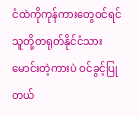ငံထဲကိုကုန်ကားတွေဝင်ရင် သူတို့တရုတ်နိုင်ငံသားမောင်းတဲ့ကားပဲ ဝင်ခွင့်ပြုတယ်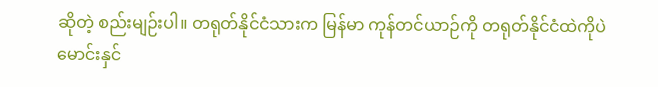ဆိုတဲ့ စည်းမျဉ်းပါ။ တရုတ်နိုင်ငံသားက မြန်မာ ကုန်တင်ယာဉ်ကို တရုတ်နိုင်ငံထဲကိုပဲ မောင်းနှင်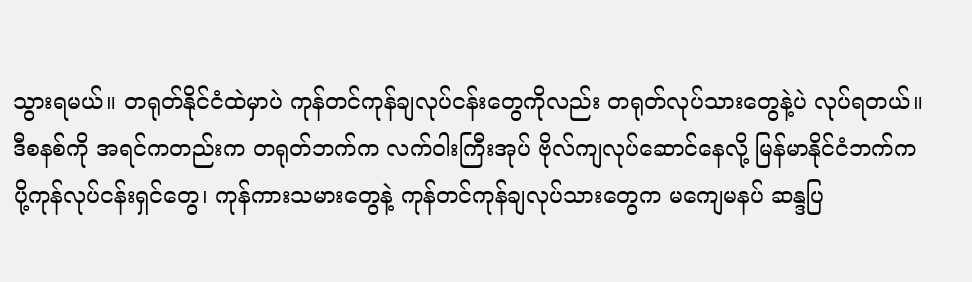သွားရမယ်။ တရုတ်နိုင်ငံထဲမှာပဲ ကုန်တင်ကုန်ချလုပ်ငန်းတွေကိုလည်း တရုတ်လုပ်သားတွေနဲ့ပဲ လုပ်ရတယ်။
ဒီစနစ်ကို အရင်ကတည်းက တရုတ်ဘက်က လက်ဝါးကြီးအုပ် ဗိုလ်ကျလုပ်ဆောင်နေလို့ မြန်မာနိုင်ငံဘက်က ပို့ကုန်လုပ်ငန်းရှင်တွေ၊ ကုန်ကားသမားတွေနဲ့ ကုန်တင်ကုန်ချလုပ်သားတွေက မကျေမနပ် ဆန္ဒပြ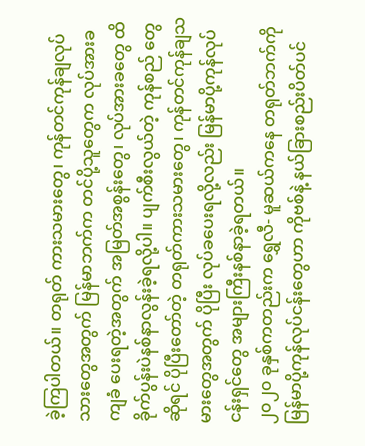ခဲ့ကြပါတယ်။ တရုတ် ကားသမားတွေ၊ ကုန်တင်ကုန်ချလုပ်သားတွေအတွက် မြန်မာဘက်က တင်ပို့သူတွေက လုပ်အားခ ကျခံ ပေးရတဲ့အတွက် အမြတ်အစွန်းတွေ၊ လုပ်အားခတွေ ထိခိုက်ပွန်းပဲနစ်နာလွန်းခဲ့ရလို့ပါ။ ပျက်စီးလွယ်တဲ့ ကုန်စည် တွေဆိုရင် ပိုပြီးတော်တဲ့ တရုတ်ကားသမားတွေ၊ ကုန်တင်ကုန်ချသမားတွေအတွက် ပိုပြီး လုပ်ခပေးရလို့လည်း မြန်မာပို့ကုန်လုပ်ငန်းရှင်တွေ အများကြီးနစ်နာခဲ့ရတယ်။
၂၀၂၀ ခုနှစ်ကတည်းက ရွှေလီ- မူဆယ်ကနေ တရုတ်ဘက်ကို မြန်မာပို့ကုန်လုပ်ငန်းတွေဟာ ကိုဗစ်နဲ့ နယ်ခြားစည်းပိတ်ပင်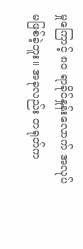မှုကြောင့် ၈၀ ရာခိုင်နှုန်းလောက် အလုပ်မဖြစ်ခဲ့ဘူး။ အခုလည်း တရုတ်က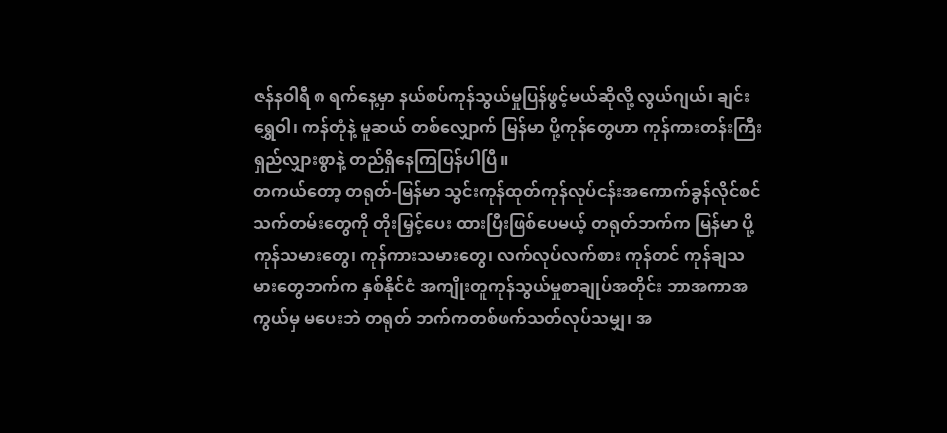ဇန်နဝါရီ ၈ ရက်နေ့မှာ နယ်စပ်ကုန်သွယ်မှုပြန်ဖွင့်မယ်ဆိုလို့ လွယ်ဂျယ်၊ ချင်းရွှေဝါ၊ ကန်တုံနဲ့ မူဆယ် တစ်လျှောက် မြန်မာ ပို့ကုန်တွေဟာ ကုန်ကားတန်းကြီးရှည်လျှားစွာနဲ့ တည်ရှိနေကြပြန်ပါပြီ။
တကယ်တော့ တရုတ်-မြန်မာ သွင်းကုန်ထုတ်ကုန်လုပ်ငန်းအကောက်ခွန်လိုင်စင်သက်တမ်းတွေကို တိုးမြှင့်ပေး ထားပြီးဖြစ်ပေမယ့် တရုတ်ဘက်က မြန်မာ ပို့ကုန်သမားတွေ၊ ကုန်ကားသမားတွေ၊ လက်လုပ်လက်စား ကုန်တင် ကုန်ချသမားတွေဘက်က နှစ်နိုင်ငံ အကျိုးတူကုန်သွယ်မှုစာချုပ်အတိုင်း ဘာအကာအကွယ်မှ မပေးဘဲ တရုတ် ဘက်ကတစ်ဖက်သတ်လုပ်သမျှ၊ အ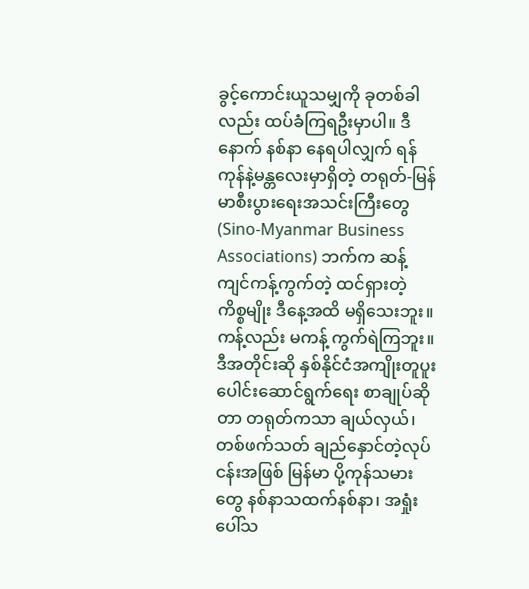ခွင့်ကောင်းယူသမျှကို ခုတစ်ခါလည်း ထပ်ခံကြရဦးမှာပါ။ ဒီနောက် နစ်နာ နေရပါလျှက် ရန်ကုန်နဲ့မန္တလေးမှာရှိတဲ့ တရုတ်-မြန်မာစီးပွားရေးအသင်းကြီးတွေ (Sino-Myanmar Business Associations) ဘက်က ဆန့်ကျင်ကန့်ကွက်တဲ့ ထင်ရှားတဲ့ ကိစ္စမျိုး ဒီနေ့အထိ မရှိသေးဘူး။ ကန့်လည်း မကန့် ကွက်ရဲကြဘူး။
ဒီအတိုင်းဆို နှစ်နိုင်ငံအကျိုးတူပူးပေါင်းဆောင်ရွက်ရေး စာချုပ်ဆိုတာ တရုတ်ကသာ ချယ်လှယ်၊ တစ်ဖက်သတ် ချည်နှောင်တဲ့လုပ်ငန်းအဖြစ် မြန်မာ ပို့ကုန်သမားတွေ နစ်နာသထက်နစ်နာ၊ အရှုံးပေါ်သ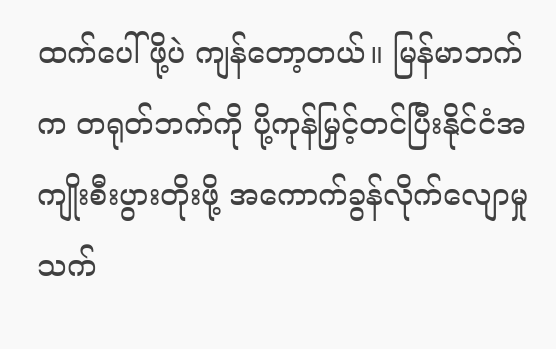ထက်ပေါ်ဖို့ပဲ ကျန်တော့တယ်။ မြန်မာဘက်က တရုတ်ဘက်ကို ပို့ကုန်မြှင့်တင်ပြီးနိုင်ငံအကျိုးစီးပွားတိုးဖို့ အကောက်ခွန်လိုက်လျောမှုသက်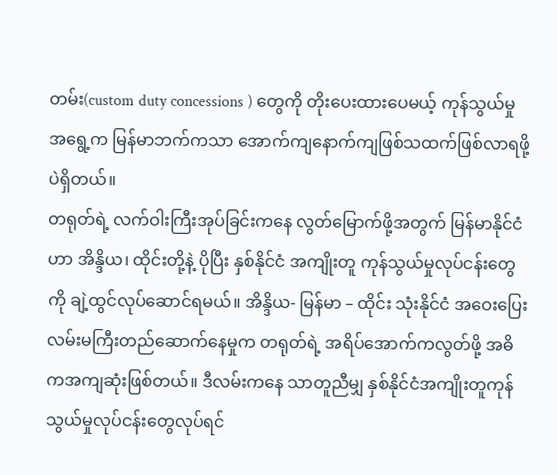တမ်း(custom duty concessions ) တွေကို တိုးပေးထားပေမယ့် ကုန်သွယ်မှုအရွေ့က မြန်မာဘက်ကသာ အောက်ကျနောက်ကျဖြစ်သထက်ဖြစ်လာရဖို့ပဲရှိတယ်။
တရုတ်ရဲ့ လက်ဝါးကြီးအုပ်ခြင်းကနေ လွတ်မြောက်ဖို့အတွက် မြန်မာနိုင်ငံဟာ အိန္ဒိယ၊ ထိုင်းတို့နဲ့ ပိုပြီး နှစ်နိုင်ငံ အကျိုးတူ ကုန်သွယ်မှုလုပ်ငန်းတွေကို ချဲ့ထွင်လုပ်ဆောင်ရမယ်။ အိန္ဒိယ- မြန်မာ – ထိုင်း သုံးနိုင်ငံ အဝေးပြေး လမ်းမကြီးတည်ဆောက်နေမှုက တရုတ်ရဲ့ အရိပ်အောက်ကလွတ်ဖို့ အဓိကအကျဆုံးဖြစ်တယ်။ ဒီလမ်းကနေ သာတူညီမျှ နှစ်နိုင်ငံအကျိုးတူကုန်သွယ်မှုလုပ်ငန်းတွေလုပ်ရင်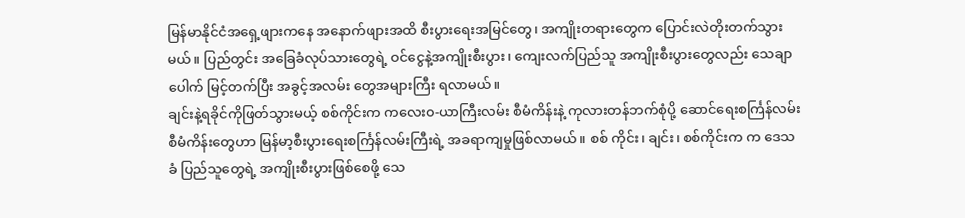မြန်မာနိုင်ငံအရှေ့ဖျားကနေ အနောက်ဖျားအထိ စီးပွားရေးအမြင်တွေ၊ အကျိုးတရားတွေက ပြောင်းလဲတိုးတက်သွားမယ်။ ပြည်တွင်း အခြေခံလုပ်သားတွေရဲ့ ဝင်ငွေနဲ့အကျိုးစီးပွား၊ ကျေးလက်ပြည်သူ အကျိုးစီးပွားတွေလည်း သေချာပေါက် မြင့်တက်ပြီး အခွင့်အလမ်း တွေအများကြီး ရလာမယ်။
ချင်းနဲ့ရခိုင်ကိုဖြတ်သွားမယ့် စစ်ကိုင်းက ကလေး၀-ယာကြီးလမ်း စီမံကိန်းနဲ့ ကုလားတန်ဘက်စုံပို့ ဆောင်ရေးစင်္ကြန်လမ်းစီမံကိန်းတွေဟာ မြန်မာ့စီးပွားရေးစင်္ကြန်လမ်းကြီးရဲ့ အခရာကျမှုဖြစ်လာမယ်။ စစ် ကိုင်း၊ ချင်း၊ စစ်ကိုင်းက က ဒေသခံ ပြည်သူတွေရဲ့ အကျိုးစီးပွားဖြစ်စေဖို့ သေ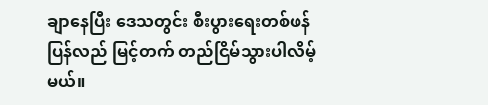ချာနေပြီး ဒေသတွင်း စီးပွားရေးတစ်ဖန် ပြန်လည် မြင့်တက် တည်ငြိမ်သွားပါလိမ့်မယ်။